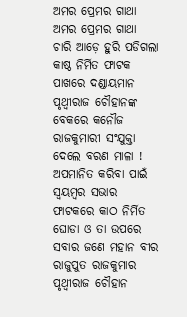ଅମର ପ୍ରେମର ଗାଥା
ଅମର ପ୍ରେମର ଗାଥା
ଚାରି ଆଡ଼େ ହୁରି ପଡିଗଲା କାଷ୍ଠ ନିର୍ମିତ ଫାଟକ ପାଖରେ ଦଣ୍ଡାୟମାନ ପୃଥ୍ୱୀରାଜ ଚୌହାନଙ୍କ ବେକରେ କନୌଜ ରାଜକୁମାରୀ ସଂଯୁକ୍ତା ଦେଲେ ବରଣ ମାଳା !
ଅପମାନିତ କରିବା ପାଇଁ ସ୍ଵୟମ୍ବର ସଭାର ଫାଟକରେ କାଠ ନିର୍ମିତ ଘୋଡା ଓ ତା ଉପରେ ସବାର ଜଣେ ମହାନ ବୀର ରାଜୁପୁତ ରାଜକୁମାର ପୃଥ୍ୱୀରାଜ ଚୌହାନ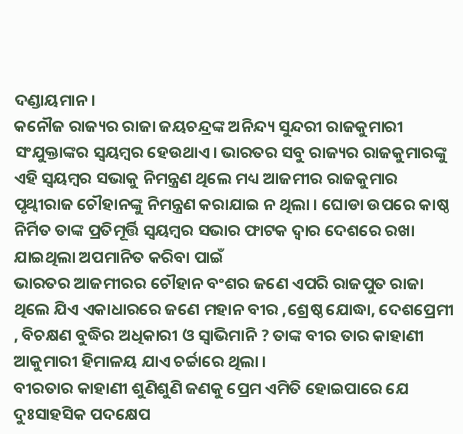ଦଣ୍ଡାୟମାନ।
କନୌଜ ରାଜ୍ୟର ରାଜା ଜୟଚନ୍ଦ୍ରଙ୍କ ଅନିନ୍ଦ୍ୟ ସୁନ୍ଦରୀ ରାଜକୁମାରୀ ସଂଯୁକ୍ତାଙ୍କର ସ୍ଵୟମ୍ବର ହେଉଥାଏ। ଭାରତର ସବୁ ରାଜ୍ୟର ରାଜକୁମାରଙ୍କୁ ଏହି ସ୍ଵୟମ୍ବର ସଭାକୁ ନିମନ୍ତ୍ରଣ ଥିଲେ ମଧ୍ୟ ଆଜମୀର ରାଜକୁମାର ପୃଥ୍ୱୀରାଜ ଚୌହାନଙ୍କୁ ନିମନ୍ତ୍ରଣ କରାଯାଇ ନ ଥିଲା । ଘୋଡା ଉପରେ କାଷ୍ଠ ନିର୍ମିତ ତାଙ୍କ ପ୍ରତିମୂର୍ତ୍ତି ସ୍ଵୟମ୍ବର ସଭାର ଫାଟକ ଦ୍ୱାର ଦେଶରେ ରଖା ଯାଇଥିଲା ଅପମାନିତ କରିବା ପାଇଁ
ଭାରତର ଆଜମୀରର ଚୌହାନ ବଂଶର ଜଣେ ଏପରି ରାଜପୁତ ରାଜା ଥିଲେ ଯିଏ ଏକାଧାରରେ ଜଣେ ମହାନ ବୀର ,ଶ୍ରେଷ୍ଠ ଯୋଦ୍ଧା, ଦେଶପ୍ରେମୀ , ବିଚକ୍ଷଣ ବୁଦ୍ଧିର ଅଧିକାରୀ ଓ ସ୍ୱାଭିମାନି ? ତାଙ୍କ ବୀର ତାର କାହାଣୀ ଆକୁମାରୀ ହିମାଳୟ ଯାଏ ଚର୍ଚ୍ଚାରେ ଥିଲା ।
ବୀରତାର କାହାଣୀ ଶୁଣିଶୁଣି ଜଣକୁ ପ୍ରେମ ଏମିତି ହୋଇପାରେ ଯେ ଦୁଃସାହସିକ ପଦକ୍ଷେପ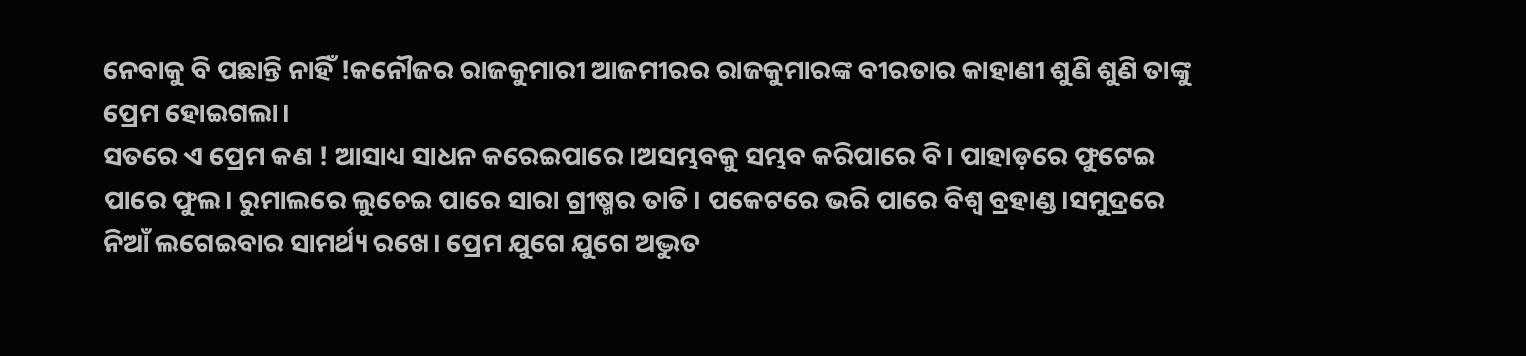ନେବାକୁ ବି ପଛାନ୍ତି ନାହିଁ !କନୌଜର ରାଜକୁମାରୀ ଆଜମୀରର ରାଜକୁମାରଙ୍କ ବୀରତାର କାହାଣୀ ଶୁଣି ଶୁଣି ତାଙ୍କୁ ପ୍ରେମ ହୋଇଗଲା।
ସତରେ ଏ ପ୍ରେମ କଣ ! ଆସାଧ୍ୟ ସାଧନ କରେଇପାରେ ।ଅସମ୍ଭବକୁ ସମ୍ଭବ କରିପାରେ ବି। ପାହାଡ଼ରେ ଫୁଟେଇ ପାରେ ଫୁଲ। ରୁମାଲରେ ଲୁଚେଇ ପାରେ ସାରା ଗ୍ରୀଷ୍ମର ତାତି। ପକେଟରେ ଭରି ପାରେ ବିଶ୍ୱ ବ୍ରହାଣ୍ଡ।ସମୁଦ୍ରରେ ନିଆଁ ଲଗେଇବାର ସାମର୍ଥ୍ୟ ରଖେ। ପ୍ରେମ ଯୁଗେ ଯୁଗେ ଅଦ୍ଭୁତ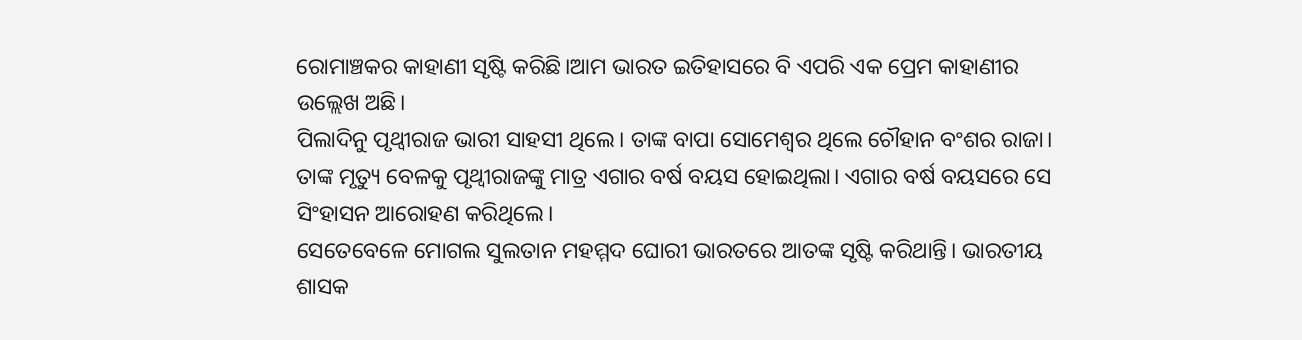ରୋମାଞ୍ଚକର କାହାଣୀ ସୃଷ୍ଟି କରିଛି।ଆମ ଭାରତ ଇତିହାସରେ ବି ଏପରି ଏକ ପ୍ରେମ କାହାଣୀର ଉଲ୍ଲେଖ ଅଛି।
ପିଲାଦିନୁ ପୃଥ୍ୱୀରାଜ ଭାରୀ ସାହସୀ ଥିଲେ। ତାଙ୍କ ବାପା ସୋମେଶ୍ୱର ଥିଲେ ଚୌହାନ ବଂଶର ରାଜା। ତାଙ୍କ ମୃତ୍ୟୁ ବେଳକୁ ପୃଥ୍ୱୀରାଜଙ୍କୁ ମାତ୍ର ଏଗାର ବର୍ଷ ବୟସ ହୋଇଥିଲା। ଏଗାର ବର୍ଷ ବୟସରେ ସେ ସିଂହାସନ ଆରୋହଣ କରିଥିଲେ।
ସେତେବେଳେ ମୋଗଲ ସୁଲତାନ ମହମ୍ମଦ ଘୋରୀ ଭାରତରେ ଆତଙ୍କ ସୃଷ୍ଟି କରିଥାନ୍ତି। ଭାରତୀୟ ଶାସକ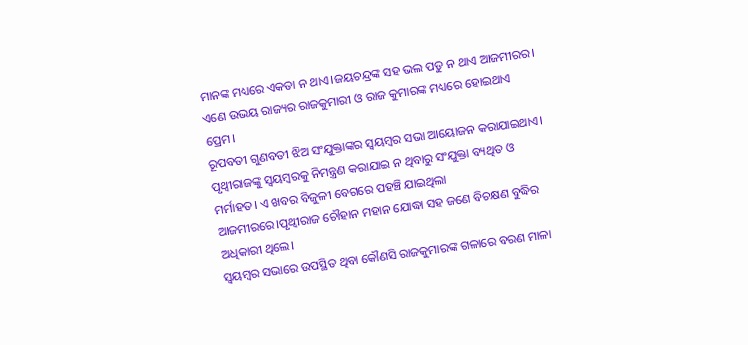ମାନଙ୍କ ମଧ୍ୟରେ ଏକତା ନ ଥାଏ।ଜୟଚନ୍ଦ୍ରଙ୍କ ସହ ଭଲ ପଡୁ ନ ଥାଏ ଆଜମୀରର। ଏଣେ ଉଭୟ ରାଜ୍ୟର ରାଜକୁମାରୀ ଓ ରାଜ କୁମାରଙ୍କ ମଧ୍ୟରେ ହୋଇଥାଏ ପ୍ରେମ।
ରୂପବତୀ ଗୁଣବତୀ ଝିଅ ସଂଯୁକ୍ତାଙ୍କର ସ୍ଵୟମ୍ବର ସଭା ଆୟୋଜନ କରାଯାଇଥାଏ। ପୃଥ୍ୱୀରାଜଙ୍କୁ ସ୍ଵୟମ୍ବରକୁ ନିମନ୍ତ୍ରଣ କରାଯାଇ ନ ଥିବାରୁ ସଂଯୁକ୍ତା ବ୍ୟଥିତ ଓ ମର୍ମାହତ। ଏ ଖବର ବିଜୁଳୀ ବେଗରେ ପହଞ୍ଚି ଯାଇଥିଲା ଆଜମୀରରେ।ପୃଥ୍ୱୀରାଜ ଚୌହାନ ମହାନ ଯୋଦ୍ଧା ସହ ଜଣେ ବିଚକ୍ଷଣ ବୁଦ୍ଧିର ଅଧିକାରୀ ଥିଲେ।
ସ୍ଵୟମ୍ବର ସଭାରେ ଉପସ୍ଥିତ ଥିବା କୌଣସି ରାଜକୁମାରଙ୍କ ଗଳାରେ ବରଣ ମାଳା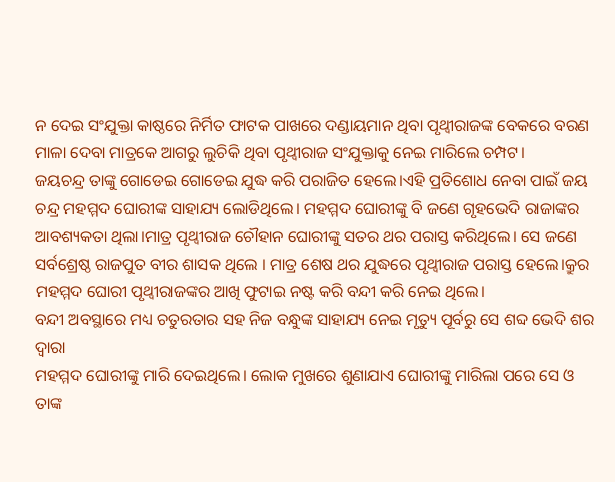ନ ଦେଇ ସଂଯୁକ୍ତା କାଷ୍ଠରେ ନିର୍ମିତ ଫାଟକ ପାଖରେ ଦଣ୍ଡାୟମାନ ଥିବା ପୃଥ୍ୱୀରାଜଙ୍କ ବେକରେ ବରଣ ମାଳା ଦେବା ମାତ୍ରକେ ଆଗରୁ ଲୁଚିକି ଥିବା ପୃଥ୍ୱୀରାଜ ସଂଯୁକ୍ତାକୁ ନେଇ ମାରିଲେ ଚମ୍ପଟ।
ଜୟଚନ୍ଦ୍ର ତାଙ୍କୁ ଗୋଡେଇ ଗୋଡେଇ ଯୁଦ୍ଧ କରି ପରାଜିତ ହେଲେ।ଏହି ପ୍ରତିଶୋଧ ନେବା ପାଇଁ ଜୟ ଚନ୍ଦ୍ର ମହମ୍ମଦ ଘୋରୀଙ୍କ ସାହାଯ୍ୟ ଲୋଡିଥିଲେ। ମହମ୍ମଦ ଘୋରୀଙ୍କୁ ବି ଜଣେ ଗୃହଭେଦି ରାଜାଙ୍କର ଆବଶ୍ୟକତା ଥିଲା।ମାତ୍ର ପୃଥ୍ୱୀରାଜ ଚୌହାନ ଘୋରୀଙ୍କୁ ସତର ଥର ପରାସ୍ତ କରିଥିଲେ। ସେ ଜଣେ ସର୍ବଶ୍ରେଷ୍ଠ ରାଜପୁତ ବୀର ଶାସକ ଥିଲେ । ମାତ୍ର ଶେଷ ଥର ଯୁଦ୍ଧରେ ପୃଥ୍ୱୀରାଜ ପରାସ୍ତ ହେଲେ।କ୍ରୁର ମହମ୍ମଦ ଘୋରୀ ପୃଥ୍ୱୀରାଜଙ୍କର ଆଖି ଫୁଟାଇ ନଷ୍ଟ କରି ବନ୍ଦୀ କରି ନେଇ ଥିଲେ।
ବନ୍ଦୀ ଅବସ୍ଥାରେ ମଧ୍ୟ ଚତୁରତାର ସହ ନିଜ ବନ୍ଧୁଙ୍କ ସାହାଯ୍ୟ ନେଇ ମୃତ୍ୟୁ ପୂର୍ବରୁ ସେ ଶବ୍ଦ ଭେଦି ଶର ଦ୍ୱାରା
ମହମ୍ମଦ ଘୋରୀଙ୍କୁ ମାରି ଦେଇଥିଲେ। ଲୋକ ମୁଖରେ ଶୁଣାଯାଏ ଘୋରୀଙ୍କୁ ମାରିଲା ପରେ ସେ ଓ ତାଙ୍କ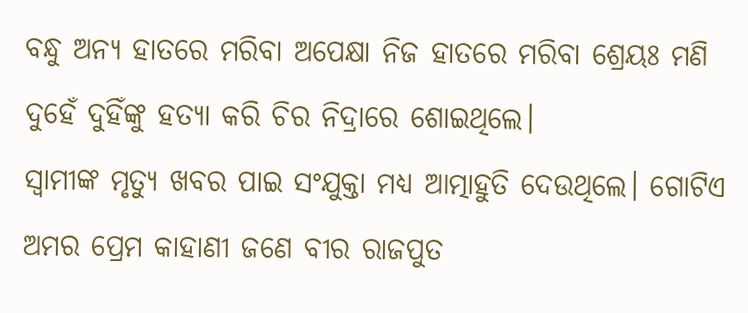ବନ୍ଧୁ ଅନ୍ୟ ହାତରେ ମରିବା ଅପେକ୍ଷା ନିଜ ହାତରେ ମରିବା ଶ୍ରେୟଃ ମଣି ଦୁହେଁ ଦୁହିଁଙ୍କୁ ହତ୍ୟା କରି ଚିର ନିଦ୍ରାରେ ଶୋଇଥିଲେ।
ସ୍ୱାମୀଙ୍କ ମୃତ୍ୟୁ ଖବର ପାଇ ସଂଯୁକ୍ତା ମଧ୍ୟ ଆତ୍ମାହୁତି ଦେଉଥିଲେ। ଗୋଟିଏ ଅମର ପ୍ରେମ କାହାଣୀ ଜଣେ ବୀର ରାଜପୁତ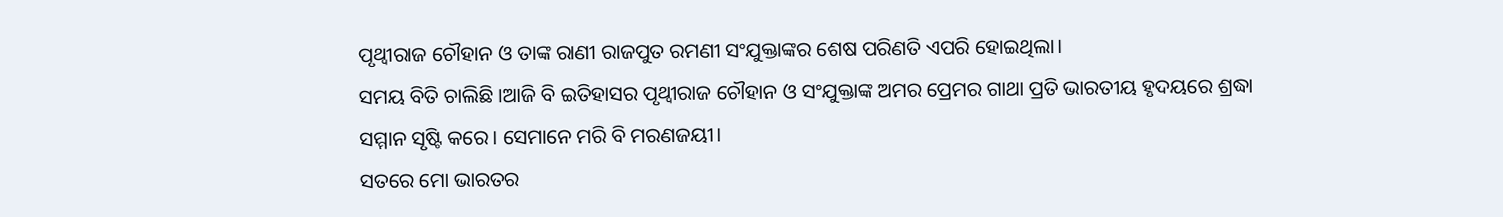ପୃଥ୍ୱୀରାଜ ଚୌହାନ ଓ ତାଙ୍କ ରାଣୀ ରାଜପୁତ ରମଣୀ ସଂଯୁକ୍ତାଙ୍କର ଶେଷ ପରିଣତି ଏପରି ହୋଇଥିଲା।
ସମୟ ବିତି ଚାଲିଛି ।ଆଜି ବି ଇତିହାସର ପୃଥ୍ୱୀରାଜ ଚୌହାନ ଓ ସଂଯୁକ୍ତାଙ୍କ ଅମର ପ୍ରେମର ଗାଥା ପ୍ରତି ଭାରତୀୟ ହୃଦୟରେ ଶ୍ରଦ୍ଧା ସମ୍ମାନ ସୃଷ୍ଟି କରେ। ସେମାନେ ମରି ବି ମରଣଜୟୀ।
ସତରେ ମୋ ଭାରତର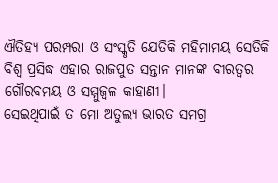ଐତିହ୍ୟ ପରମ୍ପରା ଓ ସଂସ୍କୃତି ଯେତିକି ମହିମାମୟ ସେତିକି ବିଶ୍ୱ ପ୍ରସିଦ୍ଧ ଏହାର ରାଜପୁତ ସନ୍ତାନ ମାନଙ୍କ ବୀରତ୍ବର ଗୌରବମୟ ଓ ସମ୍ମୁଜ୍ଵଳ କାହାଣୀ।
ସେଇଥିପାଇଁ ତ ମୋ ଅତୁଲ୍ୟ ଭାରତ ସମଗ୍ର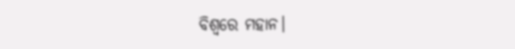ବିଶ୍ୱରେ ମହାନ।